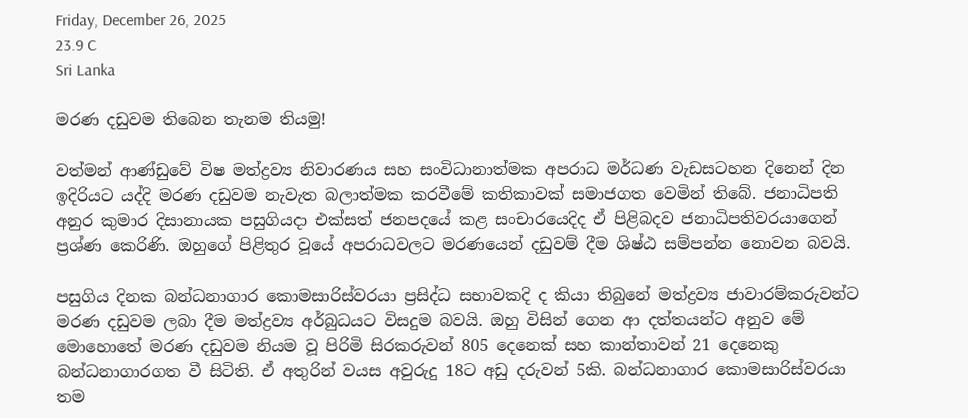Friday, December 26, 2025
23.9 C
Sri Lanka

මරණ දඩුවම තිබෙන තැනම තියමු!

වත්මන් ආණ්ඩුවේ විෂ මත්ද්‍රව්‍ය නිවාරණය සහ සංවිධානාත්මක අපරාධ මර්ධණ වැඩසටහන දිනෙන් දින ඉදිරියට යද්දි මරණ දඩුවම නැවැත බලාත්මක කරවීමේ කතිකාවක් සමාජගත වෙමින් තිබේ. ජනාධිපති අනුර කුමාර දිසානායක පසුගියදා එක්සත් ජනපදයේ කළ සංචාරයෙදිද ඒ පිළිබදව ජනාධිපතිවරයාගෙන් ප්‍රශ්ණ කෙරිණි. ඔහුගේ පිළිතුර වූයේ අපරාධවලට මරණයෙන් දඩුවම් දීම ශිෂ්ඨ සම්පන්න නොවන බවයි.

පසුගිය දිනක බන්ධනාගාර කොමසාරිස්වරයා ප්‍රසිද්ධ සභාවකදි ද කියා තිබුනේ මත්ද්‍රව්‍ය ජාවාරම්කරුවන්ට මරණ දඩුවම ලබා දීම මත්ද්‍රව්‍ය අර්බුධයට විසදුම බවයි. ඔහු විසින් ගෙන ආ දත්තයන්ට අනුව මේ මොහොතේ මරණ දඩුවම නියම වූ පිරිමි සිරකරුවන් 805 දෙනෙක් සහ කාන්තාවන් 21 දෙනෙකු බන්ධනාගාරගත වී සිටිති. ඒ අතුරින් වයස අවුරුදු 18ට අඩු දරුවන් 5කි. බන්ධනාගාර කොමසාරිස්වරයා තම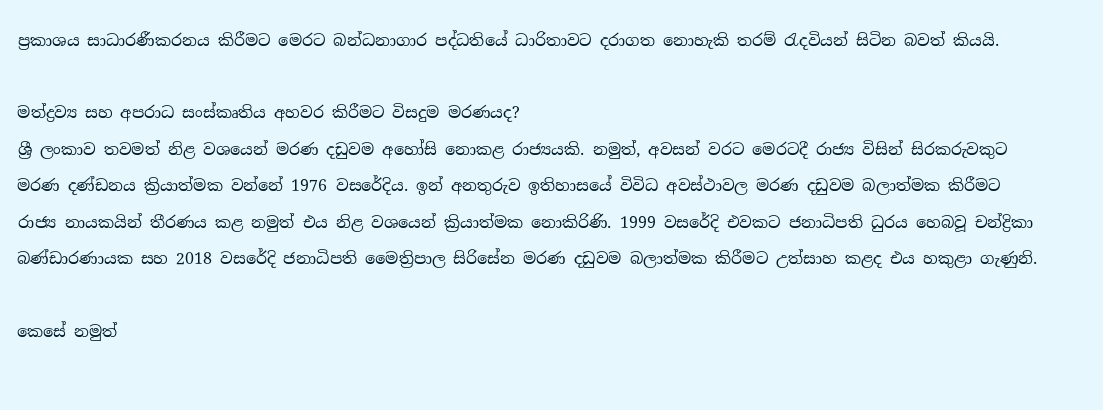ප්‍රකාශය සාධාරණීකරනය කිරීමට මෙරට බන්ධනාගාර පද්ධතියේ ධාරිතාවට දරාගත නොහැකි තරම් රැදවියන් සිටින බවත් කියයි.

මත්ද්‍රව්‍ය සහ අපරාධ සංස්කෘතිය අහවර කිරීමට විසදුම මරණයද?
ශ්‍රී ලංකාව තවමත් නිළ වශයෙන් මරණ දඩුවම අහෝසි නොකළ රාජ්‍යයකි. නමුත්, අවසන් වරට මෙරටදී රාජ්‍ය විසින් සිරකරුවකුට මරණ දණ්ඩනය ක්‍රියාත්මක වන්නේ 1976 වසරේදිය. ඉන් අනතුරුව ඉතිහාසයේ විවිධ අවස්ථාවල මරණ දඩුවම බලාත්මක කිරීමට රාජ්‍ය නායකයින් තීරණය කළ නමුත් එය නිළ වශයෙන් ක්‍රියාත්මක නොකිරිණි. 1999 වසරේදි එවකට ජනාධිපති ධුරය හෙබවූ චන්ද්‍රිකා බණ්ඩාරණායක සහ 2018 වසරේදි ජනාධිපති මෛත්‍රිපාල සිරිසේන මරණ දඩුවම බලාත්මක කිරීමට උත්සාහ කළද එය හකුළා ගැණුනි.

කෙසේ නමුත්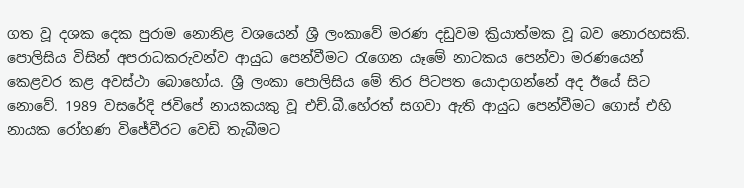ගත වූ දශක දෙක පුරාම නොනිළ වශයෙන් ශ්‍රී ලංකාවේ මරණ දඩුවම ක්‍රියාත්මක වූ බව නොරහසකි. පොලිසිය විසින් අපරාධකරුවන්ව ආයුධ පෙන්වීමට රැගෙන යෑමේ නාටකය පෙන්වා මරණයෙන් කෙළවර කළ අවස්ථා බොහෝය. ශ්‍රී ලංකා පොලිසිය මේ තිර පිටපත යොදාගන්නේ අද ඊයේ සිට නොවේ. 1989 වසරේදි ජවිපේ නායකයකු වූ එච්.බී.හේරත් සගවා ඇති ආයුධ පෙන්වීමට ගොස් එහි නායක රෝහණ විජේවීරට වෙඩි තැබීමට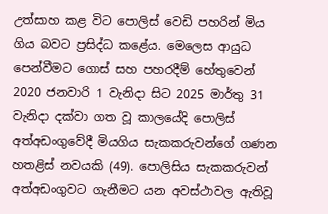උත්සාහ කළ විට පොලිස් වෙඩි පහරින් මිය ගිය බවට ප්‍රසිද්ධ කළේය. මෙලෙස ආයුධ පෙන්වීමට ගොස් සහ පහරදීම් හේතුවෙන් 2020 ජනවාරි 1 වැනිදා සිට 2025 මාර්තු 31 වැනිදා දක්වා ගත වූ කාලයේදි පොලිස් අත්අඩංගුවේදී මියගිය සැකකරුවන්ගේ ගණන හතළිස් නවයකි (49). පොලිසිය සැකකරුවන් අත්අඩංගුවට ගැනීමට යන අවස්ථාවල ඇතිවූ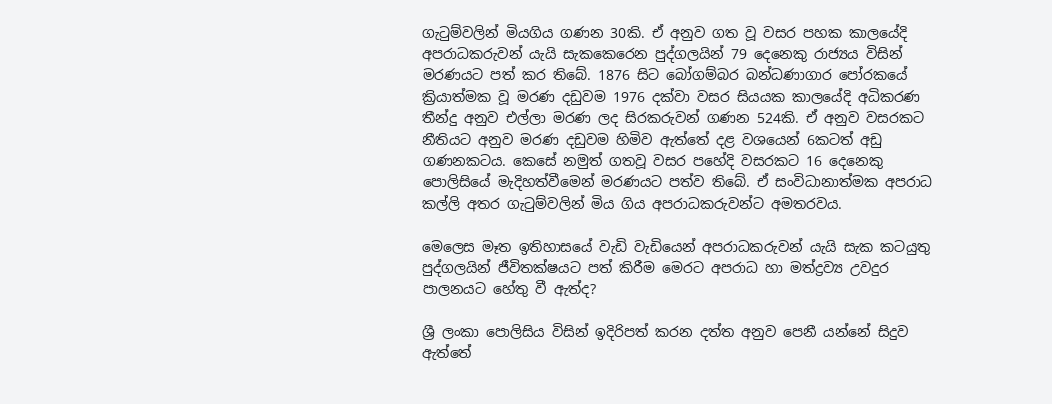ගැටුම්වලින් මියගිය ගණන 30කි. ඒ අනුව ගත වූ වසර පහක කාලයේදි අපරාධකරුවන් යැයි සැකකෙරෙන පුද්ගලයින් 79 දෙනෙකු රාජ්‍යය විසින් මරණයට පත් කර තිබේ. 1876 සිට බෝගම්බර බන්ධණාගාර පෝරකයේ ක්‍රියාත්මක වූ මරණ දඩුවම 1976 දක්වා වසර සියයක කාලයේදි අධිකරණ තීන්දු අනුව එල්ලා මරණ ලද සිරකරුවන් ගණන 524කි. ඒ අනුව වසරකට නීතියට අනුව මරණ දඩුවම හිමිව ඇත්තේ දළ වශයෙන් 6කටත් අඩු ගණනකටය. කෙසේ නමුත් ගතවූ වසර පහේදි වසරකට 16 දෙනෙකු පොලිසියේ මැදිහත්වීමෙන් මරණයට පත්ව තිබේ. ඒ සංවිධානාත්මක අපරාධ කල්ලි අතර ගැටුම්වලින් මිය ගිය අපරාධකරුවන්ට අමතරවය.

මෙලෙස මෑත ඉතිහාසයේ වැඩි වැඩියෙන් අපරාධකරුවන් යැයි සැක කටයුතු පුද්ගලයින් ජීවිතක්ෂයට පත් කිරීම මෙරට අපරාධ හා මත්ද්‍රව්‍ය උවදුර පාලනයට හේතු වී ඇත්ද?

ශ්‍රී ලංකා පොලිසිය විසින් ඉදිරිපත් කරන දත්ත අනුව පෙනී යන්නේ සිදුව ඇත්තේ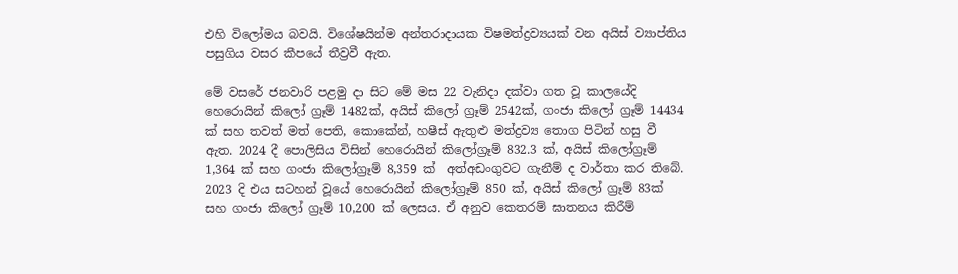එහි විලෝමය බවයි. විශේෂයින්ම අන්තරාදායක විෂමත්ද්‍රව්‍යයක් වන අයිස් ව්‍යාප්තිය පසුගිය වසර කීපයේ තීව්‍රවී ඇත.

මේ වසරේ ජනවාරි පළමු දා සිට මේ මස 22 වැනිදා දක්වා ගත වූ කාලයේදි හෙරොයින් කිලෝ ග්‍රෑම් 1482ක්, අයිස් කිලෝ ග්‍රෑම් 2542ක්, ගංජා කිලෝ ග්‍රෑම් 14434 ක් සහ තවත් මත් පෙති, කොකේන්, හෂීස් ඇතුළු මත්ද්‍රව්‍ය තොග පිටින් හසු වී ඇත. 2024 දී පොලිසිය විසින් හෙරොයින් කිලෝග්‍රෑම් 832.3 ක්, අයිස් කිලෝග්‍රෑම් 1,364 ක් සහ ගංජා කිලෝග්‍රෑම් 8,359 ක්  අත්අඩංගුවට ගැනීම් ද වාර්තා කර තිබේ. 2023 දි එය සටහන් වූයේ හෙරොයින් කිලෝග්‍රෑම් 850 ක්, අයිස් කිලෝ ග්‍රෑම් 83ක් සහ ගංජා කිලෝ ග්‍රෑම් 10,200 ක් ලෙසය. ඒ අනුව කෙතරම් ඝාතනය කිරීම්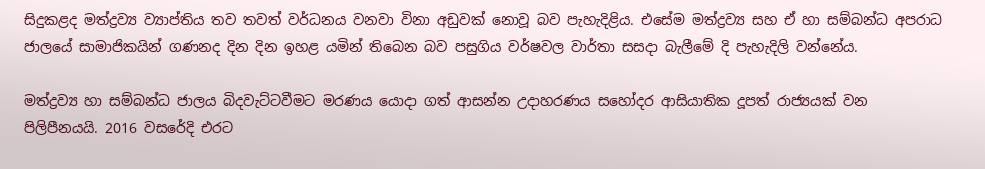සිදුකළද මත්ද්‍රව්‍ය ව්‍යාප්තිය තව තවත් වර්ධනය වනවා විනා අඩුවක් නොවූ බව පැහැදිළිය. එසේම මත්ද්‍රව්‍ය සහ ඒ හා සම්බන්ධ අපරාධ ජාලයේ සාමාජිකයින් ගණනද දින දින ඉහළ යමින් තිබෙන බව පසුගිය වර්ෂවල වාර්තා සසදා බැලීමේ දි පැහැදිලි වන්නේය.

මත්ද්‍රව්‍ය හා සම්බන්ධ ජාලය බිදවැට්ටවීමට මරණය යොදා ගත් ආසන්න උදාහරණය සහෝදර ආසියාතික දූපත් රාජ්‍යයක් වන පිලිපීනයයි. 2016 වසරේදි එරට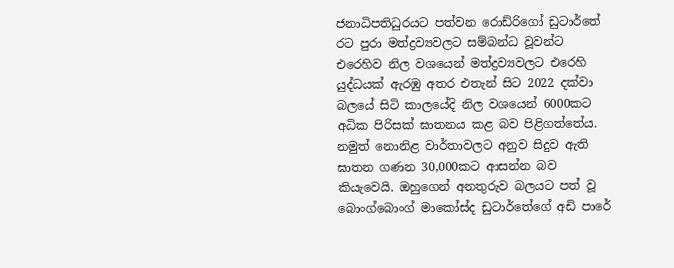ජනාධිපතිධුරයට පත්වන රොඩ්රිගෝ ඩුටාර්තේ රට පුරා මත්ද්‍රව්‍යවලට සම්බන්ධ වූවන්ට එරෙහිව නිල වශයෙන් මත්ද්‍රව්‍යවලට එරෙහි යුද්ධයක් ඇරඹු අතර එතැන් සිට 2022 දක්වා බලයේ සිටි කාලයේදි නිල වශයෙන් 6000කට අධික පිරිසක් ඝාතනය කළ බව පිළිගත්තේය. නමුත් නොනිළ වාර්තාවලට අනුව සිදුව ඇති ඝාතන ගණන 30,000කට ආසන්න බව කියැවෙයි. ඔහුගෙන් අනතුරුව බලයට පත් වූ බොංග්බොංග් මාකෝස්ද ඩුටාර්තේගේ අඩි පාරේ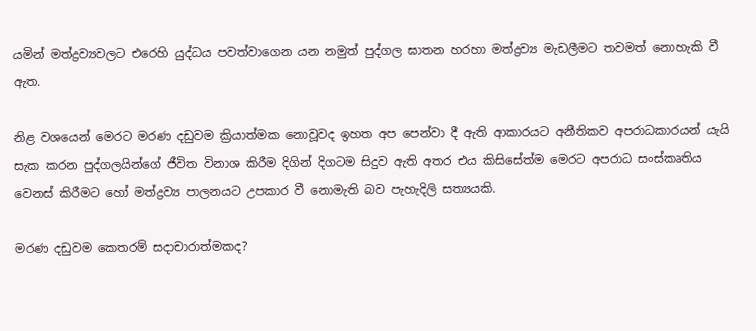යමින් මත්ද්‍රව්‍යවලට එරෙහි යුද්ධය පවත්වාගෙන යන නමුත් පුද්ගල ඝාතන හරහා මත්ද්‍රව්‍ය මැඩලීමට තවමත් නොහැකි වී ඇත.

නිළ වශයෙන් මෙරට මරණ දඩුවම ක්‍රියාත්මක නොවූවද ඉහත අප පෙන්වා දී ඇති ආකාරයට අනීතිකව අපරාධකාරයන් යැයි සැක කරන පුද්ගලයින්ගේ ජීවිත විනාශ කිරීම දිගින් දිගටම සිදුව ඇති අතර එය කිසිසේත්ම මෙරට අපරාධ සංස්කෘතිය වෙනස් කිරීමට හෝ මත්ද්‍රව්‍ය පාලනයට උපකාර වී නොමැති බව පැහැදිලි සත්‍යයකි.

මරණ දඩුවම කෙතරම් සදාචාරාත්මකද?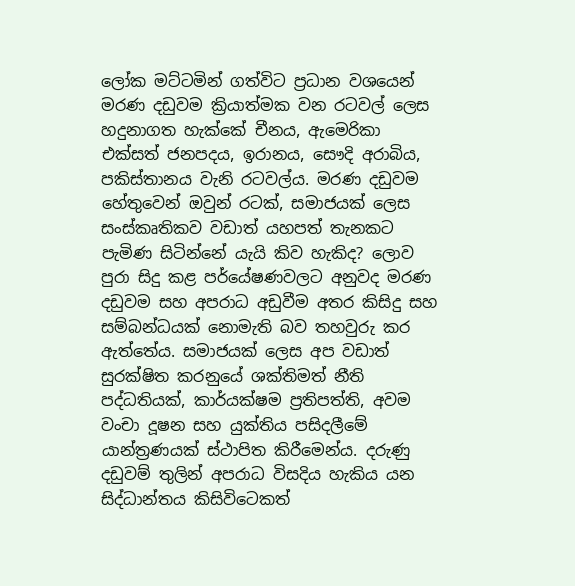ලෝක මට්ටමින් ගත්විට ප්‍රධාන වශයෙන් මරණ දඩුවම ක්‍රියාත්මක වන රටවල් ලෙස හදුනාගත හැක්කේ චීනය, ඇමෙරිකා එක්සත් ජනපදය, ඉරානය, සෞදි අරාබිය, පකිස්තානය වැනි රටවල්ය. මරණ දඩුවම හේතුවෙන් ඔවුන් රටක්, සමාජයක් ලෙස සංස්කෘතිකව වඩාත් යහපත් තැනකට පැමිණ සිටින්නේ යැයි කිව හැකිද? ලොව පුරා සිදු කළ පර්යේෂණවලට අනුවද මරණ දඩුවම සහ අපරාධ අඩුවීම අතර කිසිදු සහ සම්බන්ධයක් නොමැති බව තහවුරු කර ඇත්තේය. සමාජයක් ලෙස අප වඩාත් සුරක්ෂිත කරනුයේ ශක්තිමත් නීති පද්ධතියක්, කාර්යක්ෂම ප්‍රතිපත්ති, අවම වංචා දූෂන සහ යුක්තිය පසිදලීමේ යාන්ත්‍රණයක් ස්ථාපිත කිරීමෙන්ය. දරුණු දඩුවම් තුලින් අපරාධ විසදිය හැකිය යන සිද්ධාන්තය කිසිවිටෙකත්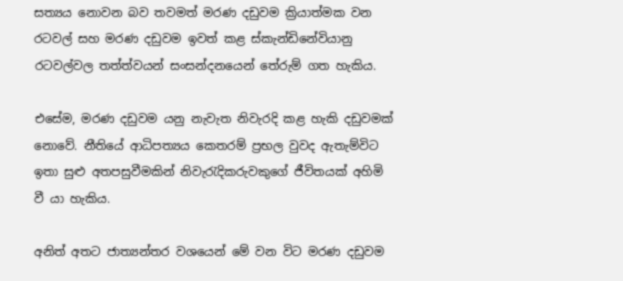සත්‍යය නොවන බව තවමත් මරණ දඩුවම ක්‍රියාත්මක වන රටවල් සහ මරණ දඩුවම ඉවත් කළ ස්කැන්ඩිනේවියානු රටවල්වල තත්ත්වයන් සංසන්දනයෙන් තේරුම් ගත හැකිය.

එසේම, මරණ දඩුවම යනු නැවැත නිවැරදි කළ හැකි දඩුවමක් නොවේ. නීතියේ ආධිපත්‍යය කෙතරම් ප්‍රභල වුවද ඇතැම්විට ඉතා සුළු අතපසුවීමකින් නිවැරැදිකරුවකුගේ ජීවිතයක් අහිමි වී යා හැකිය.

අනිත් අතට ජාත්‍යන්තර වශයෙන් මේ වන විට මරණ දඩුවම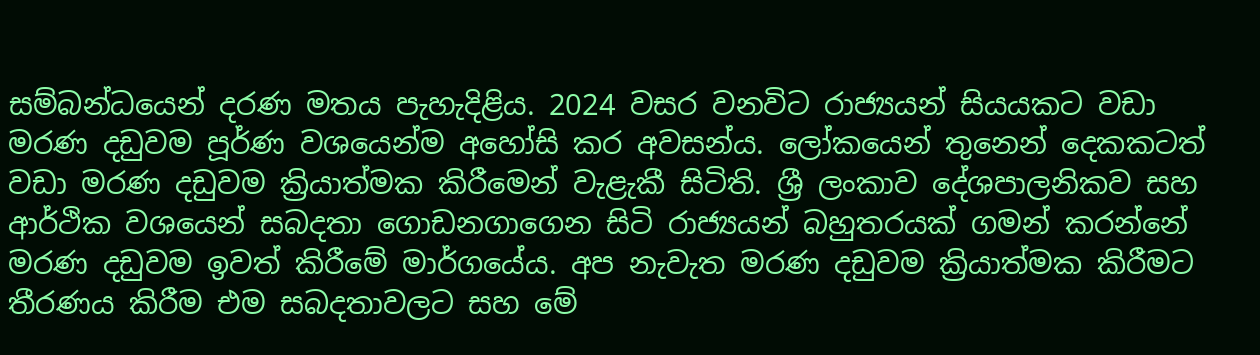සම්බන්ධයෙන් දරණ මතය පැහැදිළිය. 2024 වසර වනවිට රාජ්‍යයන් සියයකට වඩා මරණ දඩුවම පූර්ණ වශයෙන්ම අහෝසි කර අවසන්ය. ලෝකයෙන් තුනෙන් දෙකකටත් වඩා මරණ දඩුවම ක්‍රියාත්මක කිරීමෙන් වැළැකී සිටිති. ශ්‍රී ලංකාව දේශපාලනිකව සහ ආර්ථික වශයෙන් සබදතා ගොඩනගාගෙන සිටි රාජ්‍යයන් බහුතරයක් ගමන් කරන්නේ මරණ දඩුවම ඉවත් කිරීමේ මාර්ගයේය. අප නැවැත මරණ දඩුවම ක්‍රියාත්මක කිරීමට තීරණය කිරීම එම සබදතාවලට සහ මේ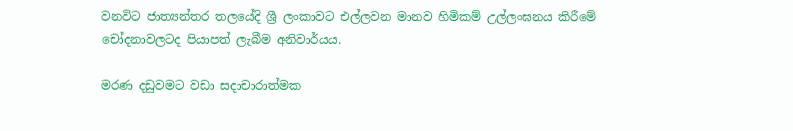වනවිට ජාත්‍යන්තර තලයේදි ශ්‍රී ලංකාවට එල්ලවන මානව හිමිකම් උල්ලංඝනය කිරීමේ චෝදනාවලටද පියාපත් ලැබීම අනිවාර්යය.

මරණ දඩුවමට වඩා සදාචාරාත්මක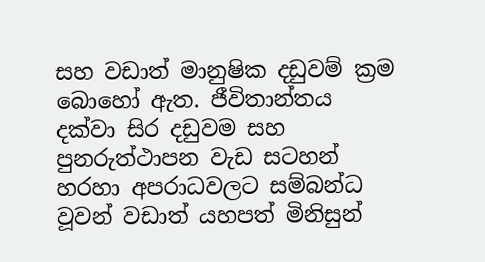සහ වඩාත් මානුෂික දඩුවම් ක්‍රම බොහෝ ඇත. ජීවිතාන්තය දක්වා සිර දඩුවම සහ පුනරුත්ථාපන වැඩ සටහන් හරහා අපරාධවලට සම්බන්ධ වූවන් වඩාත් යහපත් මිනිසුන්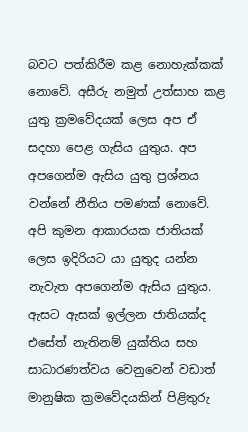බවට පත්කිරීම කළ නොහැක්කක් නොවේ. අසීරු නමුත් උත්සාහ කළ යුතු ක්‍රමවේදයක් ලෙස අප ඒ සදහා පෙළ ගැසිය යුතුය. අප අපගෙන්ම ඇසිය යුතු ප්‍රශ්නය වන්නේ නීතිය පමණක් නොවේ. අපි කුමන ආකාරයක ජාතියක් ලෙස ඉදිරියට යා යුතුද යන්න නැවැත අපගෙන්ම ඇසිය යුතුය. ඇසට ඇසක් ඉල්ලන ජාතියක්ද එසේත් නැතිනම් යුක්තිය සහ සාධාරණත්වය වෙනුවෙන් වඩාත් මානුෂික ක්‍රමවේදයකින් පිළිතුරු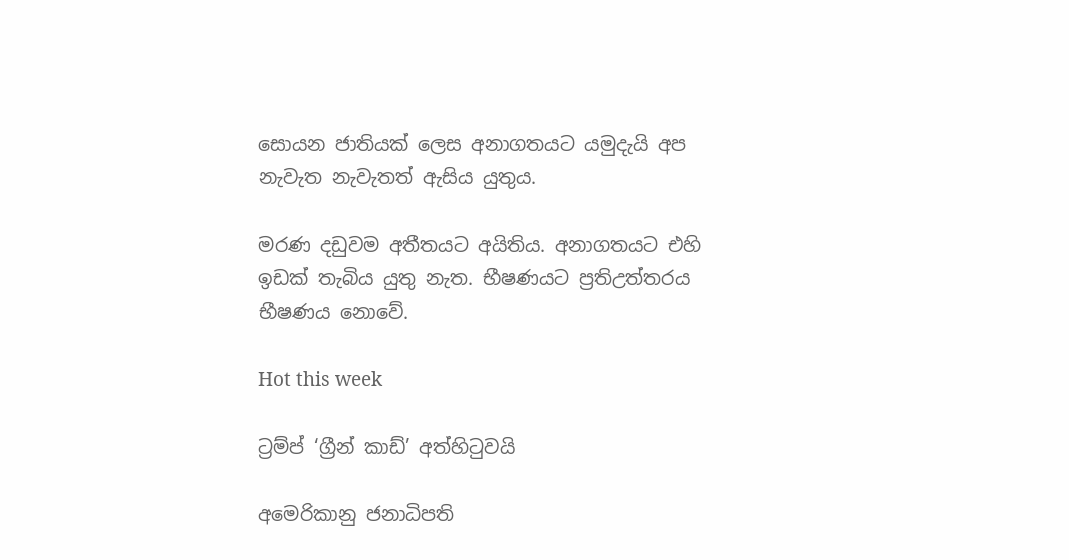සොයන ජාතියක් ලෙස අනාගතයට යමුදැයි අප නැවැත නැවැතත් ඇසිය යුතුය.

මරණ දඩුවම අතීතයට අයිතිය. අනාගතයට එහි ඉඩක් තැබිය යුතු නැත. භීෂණයට ප්‍රතිඋත්තරය භීෂණය නොවේ.

Hot this week

ට්‍රම්ප් ‘ග්‍රීන් කාඩ්’ අත්හිටුවයි

අමෙරිකානු ජනාධිපති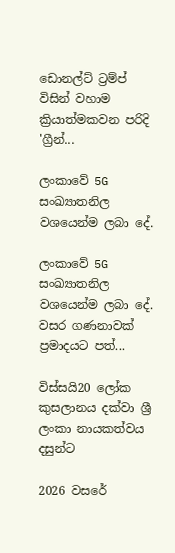ඩොනල්ට් ට්‍රම්ප් විසින් වහාම ක්‍රියාත්මකවන පරිදි 'ග්‍රීන්...

ලංකාවේ 5G සංඛ්‍යාතනිල වශයෙන්ම ලබා දේ.

ලංකාවේ 5G සංඛ්‍යාතනිල වශයෙන්ම ලබා දේ. වසර ගණනාවක් ප්‍රමාදයට පත්...

විස්සයි20 ලෝක කුසලානය දක්වා ශ්‍රී ලංකා නායකත්වය දසුන්ට

2026 වසරේ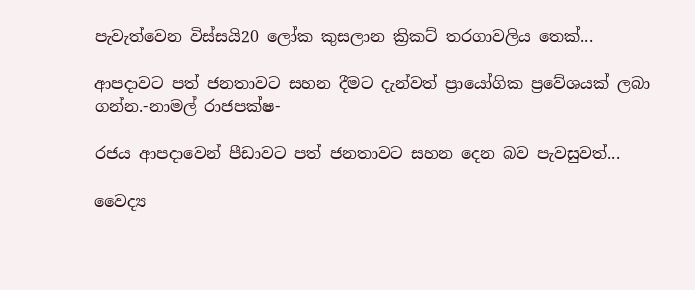පැවැත්වෙන විස්සයි20 ලෝක කුසලාන ක්‍රිකට් තරගාවලිය තෙක්...

ආපදාවට පත් ජනතාවට සහන දීමට දැන්වත් ප්‍රායෝගික ප්‍රවේශයක් ලබා ගන්න.-නාමල් රාජපක්ෂ-

රජය ආපදාවෙන් පීඩාවට පත් ජනතාවට සහන දෙන බව පැවසුවත්...

වෛද්‍ය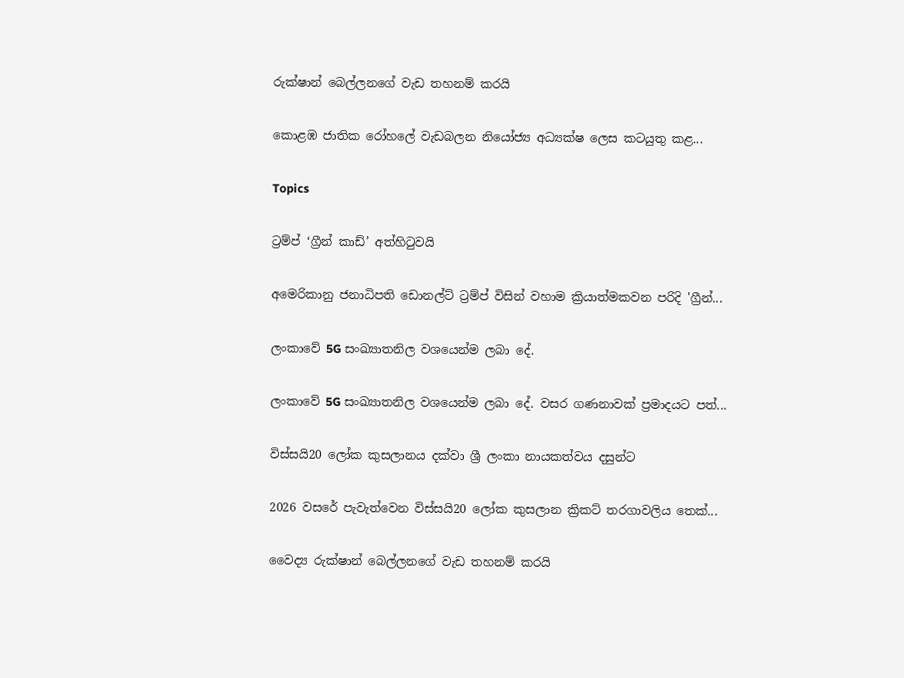රුක්ෂාන් බෙල්ලනගේ වැඩ තහනම් කරයි

කොළඹ ජාතික රෝහලේ වැඩබලන නියෝජ්‍ය අධ්‍යක්ෂ ලෙස කටයුතු කළ...

Topics

ට්‍රම්ප් ‘ග්‍රීන් කාඩ්’ අත්හිටුවයි

අමෙරිකානු ජනාධිපති ඩොනල්ට් ට්‍රම්ප් විසින් වහාම ක්‍රියාත්මකවන පරිදි 'ග්‍රීන්...

ලංකාවේ 5G සංඛ්‍යාතනිල වශයෙන්ම ලබා දේ.

ලංකාවේ 5G සංඛ්‍යාතනිල වශයෙන්ම ලබා දේ. වසර ගණනාවක් ප්‍රමාදයට පත්...

විස්සයි20 ලෝක කුසලානය දක්වා ශ්‍රී ලංකා නායකත්වය දසුන්ට

2026 වසරේ පැවැත්වෙන විස්සයි20 ලෝක කුසලාන ක්‍රිකට් තරගාවලිය තෙක්...

වෛද්‍ය රුක්ෂාන් බෙල්ලනගේ වැඩ තහනම් කරයි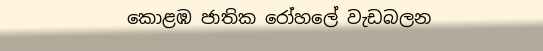කොළඹ ජාතික රෝහලේ වැඩබලන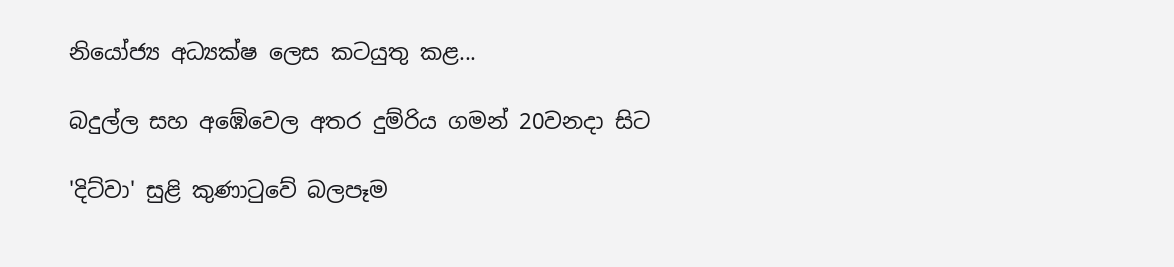නියෝජ්‍ය අධ්‍යක්ෂ ලෙස කටයුතු කළ...

බදුල්ල සහ අඹේවෙල අතර දුම්රිය ගමන් 20වනදා සිට

'දිට්වා' සුළි කුණාටුවේ බලපෑම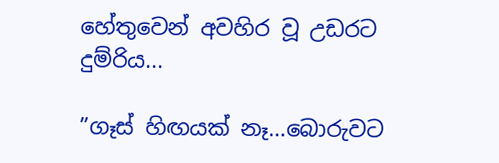හේතුවෙන් අවහිර වූ උඩරට දුම්රිය...

”ගෑස් හිඟයක් නෑ…බොරුවට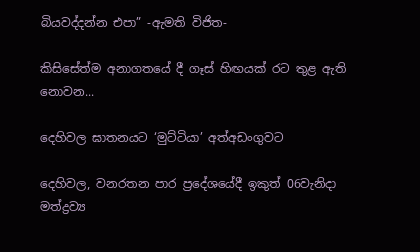බියවද්දන්න එපා” -ඇමති විජිත-

කිසිසේත්ම අනාගතයේ දී ගෑස් හිඟයක් රට තුළ ඇති නොවන...

දෙහිවල ඝාතනයට ‘මුට්ටියා’ අත්අඩංගුවට

දෙහිවල, වනරතන පාර ප්‍රදේශයේදී ඉකුත් 06වැනිදා මත්ද්‍රව්‍ය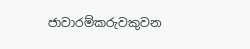ජාවාරම්කරුවකුවන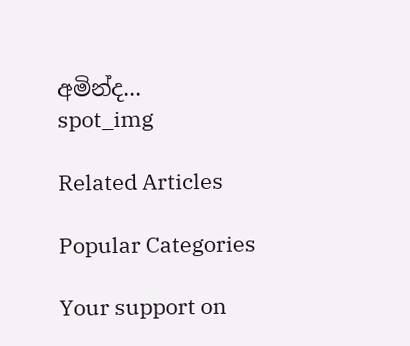අමින්ද...
spot_img

Related Articles

Popular Categories

Your support on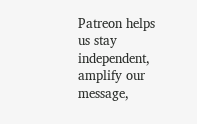Patreon helps us stay independent, amplify our message,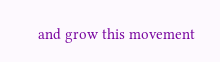and grow this movement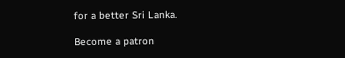for a better Sri Lanka.

Become a patron